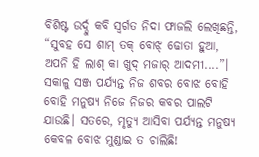ବିଶିଷ୍ଟ ଉର୍ଦ୍ଦୁ କବି ସ୍ବର୍ଗତ ନିଦା ଫାଜଲି ଲେଖିଛନ୍ତି, “ସୁବହ ସେ ଶାମ୍ ତକ୍ ବୋଝ୍ ଢୋତା ହୁଆ, ଅପନି ହି ଲାଶ୍ କା ଖୁଦ୍ ମଜାର୍ ଆଦମୀ....”। ସକାଳୁ ସଞ୍ଜ ପର୍ଯ୍ୟନ୍ତ ନିଜ ଶବର ବୋଝ ବୋହି ବୋହି ମନୁଷ୍ୟ ନିଜେ ନିଜର କବର ପାଲଟି ଯାଉଛି। ସତରେ, ମୃତ୍ୟୁ ଆସିବା ପର୍ଯ୍ୟନ୍ତ ମନୁଷ୍ୟ କେବଳ ବୋଝ ମୁଣ୍ଡାଇ ତ ଚାଲିଛି!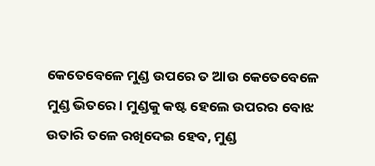କେତେବେଳେ ମୁଣ୍ଡ ଉପରେ ତ ଆଉ କେତେବେଳେ ମୁଣ୍ଡ ଭିତରେ। ମୁଣ୍ଡକୁ କଷ୍ଟ ହେଲେ ଉପରର ବୋଝ ଉତାରି ତଳେ ରଖିଦେଇ ହେବ, ମୁଣ୍ଡ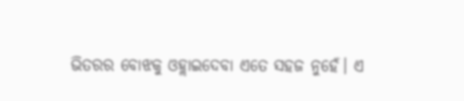ଭିତରର ବୋଝକୁ ଓହ୍ଲାଇଦେବା ଏତେ ସହଜ ନୁହେଁ। ଏ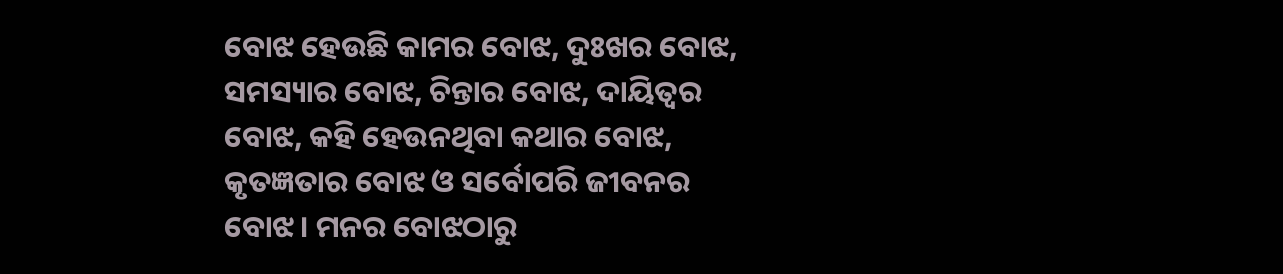ବୋଝ ହେଉଛି କାମର ବୋଝ, ଦୁଃଖର ବୋଝ, ସମସ୍ୟାର ବୋଝ, ଚିନ୍ତାର ବୋଝ, ଦାୟିତ୍ବର ବୋଝ, କହି ହେଉନଥିବା କଥାର ବୋଝ, କୃତଜ୍ଞତାର ବୋଝ ଓ ସର୍ବୋପରି ଜୀବନର ବୋଝ। ମନର ବୋଝଠାରୁ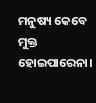ମନୁଷ୍ୟ କେବେ ମୁକ୍ତ ହୋଇପାରେନା।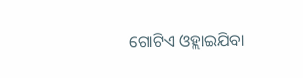ଗୋଟିଏ ଓହ୍ଲାଇଯିବା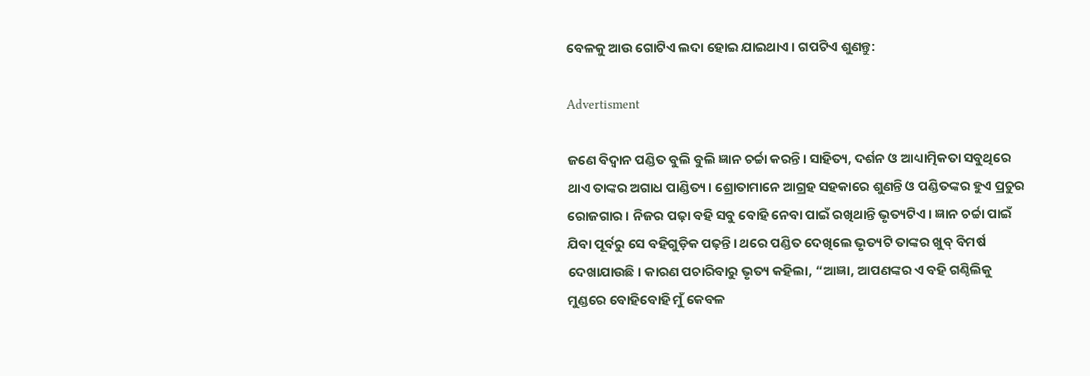ବେଳକୁ ଆଉ ଗୋଟିଏ ଲଦା ହୋଇ ଯାଇଥାଏ। ଗପଟିଏ ଶୁଣନ୍ତୁ:

Advertisment

ଜଣେ ବିଦ୍ବାନ ପଣ୍ଡିତ ବୁଲି ବୁଲି ଜ୍ଞାନ ଚର୍ଚ୍ଚା କରନ୍ତି। ସାହିତ୍ୟ, ଦର୍ଶନ ଓ ଆଧ୍ୟାତ୍ମିକତା ସବୁଥିରେ ଥାଏ ତାଙ୍କର ଅଗାଧ ପାଣ୍ଡିତ୍ୟ। ଶ୍ରୋତାମାନେ ଆଗ୍ରହ ସହକାରେ ଶୁଣନ୍ତି ଓ ପଣ୍ଡିତଙ୍କର ହୁଏ ପ୍ରଚୁର ରୋଜଗାର। ନିଜର ପଢ଼ା ବହି ସବୁ ବୋହି ନେବା ପାଇଁ ରଖିଥାନ୍ତି ଭୃତ୍ୟଟିଏ। ଜ୍ଞାନ ଚର୍ଚ୍ଚା ପାଇଁ ଯିବା ପୂର୍ବରୁ ସେ ବହିଗୁଡ଼ିକ ପଢ଼ନ୍ତି। ଥରେ ପଣ୍ଡିତ ଦେଖିଲେ ଭୃତ୍ୟଟି ତାଙ୍କର ଖୁବ୍ ବିମର୍ଷ ଦେଖାଯାଉଛି। କାରଣ ପଚାରିବାରୁ ଭୃତ୍ୟ କହିଲା, “ଆଜ୍ଞା, ଆପଣଙ୍କର ଏ ବହି ଗଣ୍ଠିଲିକୁ ମୁଣ୍ଡରେ ବୋହିବୋହି ମୁଁ କେବଳ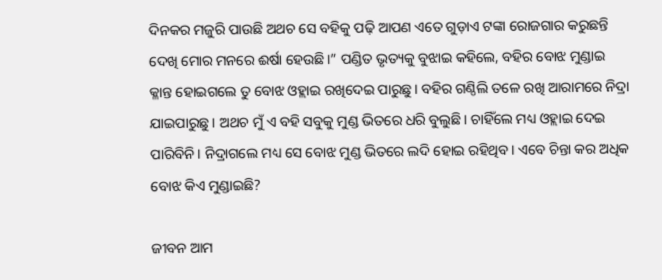ଦିନକର ମଜୁରି ପାଉଛି ଅଥଚ ସେ ବହିକୁ ପଢ଼ି ଆପଣ ଏତେ ଗୁଡ଼ାଏ ଟଙ୍କା ରୋଜଗାର କରୁଛନ୍ତି ଦେଖି ମୋର ମନରେ ଈର୍ଷା ହେଉଛି।” ପଣ୍ଡିତ ଭୃତ୍ୟକୁ ବୁଝାଇ କହିଲେ, ବହିର ବୋଝ ମୁଣ୍ଡାଇ କ୍ଳାନ୍ତ ହୋଇଗଲେ ତୁ ବୋଝ ଓହ୍ଲାଇ ରଖିଦେଇ ପାରୁଛୁ। ବହିର ଗଣ୍ଠିଲି ତଳେ ରଖି ଆରାମରେ ନିଦ୍ରା ଯାଇପାରୁଛୁ। ଅଥଚ ମୁଁ ଏ ବହି ସବୁକୁ ମୁଣ୍ଡ ଭିତରେ ଧରି ବୁଲୁଛି। ଚାହିଁଲେ ମଧ୍ୟ ଓହ୍ଲାଇ ଦେଇ ପାରିବିନି। ନିଦ୍ରାଗଲେ ମଧ୍ୟ ସେ ବୋଝ ମୁଣ୍ଡ ଭିତରେ ଲଦି ହୋଇ ରହିଥିବ। ଏବେ ଚିନ୍ତା କର ଅଧିକ ବୋଝ କିଏ ମୁଣ୍ଡାଇଛି?

ଜୀବନ ଆମ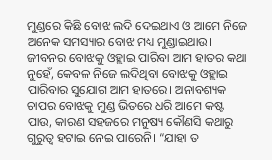ମୁଣ୍ଡରେ କିଛି ବୋଝ ଲଦି ଦେଇଥାଏ ଓ ଆମେ ନିଜେ ଅନେକ ସମସ୍ୟାର ବୋଝ ମଧ୍ୟ ମୁଣ୍ଡାଇଥାଉ। ଜୀବନର ବୋଝକୁ ଓହ୍ଲାଇ ପାରିବା ଆମ ହାତର କଥା ନୁହେଁ, କେବଳ ନିଜେ ଲଦିଥିବା ବୋଝକୁ ଓହ୍ଲାଇ ପାରିବାର ସୁଯୋଗ ଆମ ହାତରେ। ଅନାବଶ୍ୟକ ଚାପର ବୋଝକୁ ମୁଣ୍ଡ ଭିତରେ ଧରି ଆମେ କଷ୍ଟ ପାଉ, କାରଣ ସହଜରେ ମନୁଷ୍ୟ କୌଣସି କଥାରୁ ଗୁରୁତ୍ୱ ହଟାଇ ନେଇ ପାରେନି। “ଯାହା ତ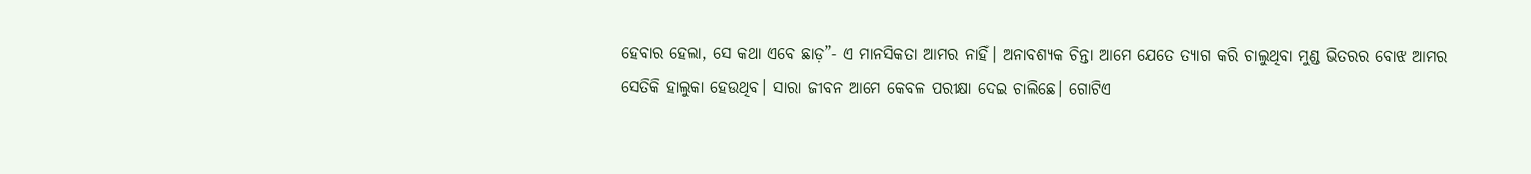ହେବାର ହେଲା, ସେ କଥା ଏବେ ଛାଡ଼”- ଏ ମାନସିକତା ଆମର ନାହିଁ। ଅନାବଶ୍ୟକ ଚିନ୍ତା ଆମେ ଯେତେ ତ୍ୟାଗ କରି ଚାଲୁଥିବା ମୁଣ୍ଡ ଭିତରର ବୋଝ ଆମର ସେତିକି ହାଲୁକା ହେଉଥିବ। ସାରା ଜୀବନ ଆମେ କେବଳ ପରୀକ୍ଷା ଦେଇ ଚାଲିଛେ। ଗୋଟିଏ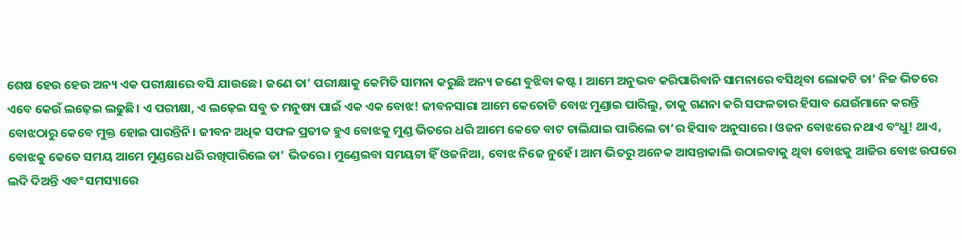ଶେଷ ହେଉ ହେଉ ଅନ୍ୟ ଏକ ପରୀକ୍ଷାରେ ବସି ଯାଉଛେ। ଜଣେ ତା’ ପରୀକ୍ଷାକୁ କେମିତି ସାମନା କରୁଛି ଅନ୍ୟ ଜଣେ ବୁଝିବା କଷ୍ଟ। ଆମେ ଅନୁଭବ କରିପାରିବାନି ସାମନାରେ ବସିଥିବା ଲୋକଟି ତା’ ନିଜ ଭିତରେ ଏବେ କେଉଁ ଲଢ଼େଇ ଲଢୁଛି। ଏ ପରୀକ୍ଷା, ଏ ଲଢ଼େଇ ସବୁ ତ ମନୁଷ୍ୟ ପାଇଁ ଏକ ଏକ ବୋଝ! ଜୀବନସାରା ଆମେ କେତୋଟି ବୋଝ ମୁଣ୍ଡାଇ ପାରିଲୁ, ତାକୁ ଗଣନା କରି ସଫଳତାର ହିସାବ ଯେଉଁମାନେ କରନ୍ତି ବୋଝଠାରୁ କେବେ ମୁକ୍ତ ହୋଇ ପାରନ୍ତିନି। ଜୀବନ ଅଧିକ ସଫଳ ପ୍ରତୀତ ହୁଏ ବୋଝକୁ ମୁଣ୍ଡ ଭିତରେ ଧରି ଆମେ କେତେ ବାଟ ଚାଲିଯାଇ ପାରିଲେ ତା’ର ହିସାବ ଅନୁସାରେ। ଓଜନ ବୋଝରେ ନଥାଏ ବଂଧୁ! ଥାଏ, ବୋଝକୁ କେତେ ସମୟ ଆମେ ମୁଣ୍ଡରେ ଧରି ରଖିପାରିଲେ ତା’ ଭିତରେ। ମୁଣ୍ଡେଇବା ସମୟଟା ହିଁ ଓଜନିଆ, ବୋଝ ନିଜେ ନୁହେଁ। ଆମ ଭିତରୁ ଅନେକ ଆସନ୍ତାକାଲି ଉଠାଇବାକୁ ଥିବା ବୋଝକୁ ଆଜିର ବୋଝ ଉପରେ ଲଦି ଦିଅନ୍ତି ଏବଂ ସମସ୍ୟାରେ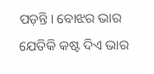ପଡ଼ନ୍ତି। ବୋଝର ଭାର ଯେତିକି କଷ୍ଟ ଦିଏ ଭାର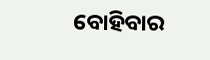ବୋହିବାର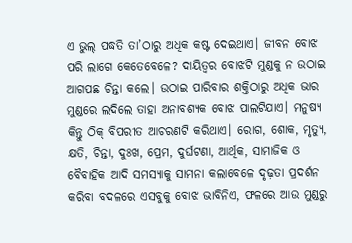ଏ ଭୁଲ୍‌ ପଦ୍ଧତି ତା’ଠାରୁ ଅଧିକ କଷ୍ଟ ଦେଇଥାଏ। ଜୀବନ ବୋଝ ପରି ଲାଗେ କେତେବେଳେ? ଦାୟିତ୍ବର ବୋଝଟି ମୁଣ୍ଡକୁ ନ ଉଠାଇ ଆଗପଛ ଚିନ୍ତା କଲେ। ଉଠାଇ ପାରିବାର ଶକ୍ତିଠାରୁ ଅଧିକ ଭାର ମୁଣ୍ଡରେ ଲଦିଲେ ତାହା ଅନାବଶ୍ୟକ ବୋଝ ପାଲଟିଯାଏ। ମନୁଷ୍ୟ କିନ୍ତୁ ଠିକ୍ ବିପରୀତ ଆଚରଣଟି କରିଥାଏ। ରୋଗ, ଶୋକ, ମୃତ୍ୟୁ, କ୍ଷତି, ଚିନ୍ତା, ଦୁଃଖ, ପ୍ରେମ, ଦୁର୍ଘଟଣା, ଆର୍ଥିକ, ସାମାଜିକ ଓ ବୈବାହିକ ଆଦି ସମସ୍ୟାକୁ ସାମନା କଲାବେଳେ ଦୃଢ଼ତା ପ୍ରଦର୍ଶନ କରିବା ବଦଳରେ ଏସବୁକୁ ବୋଝ ଭାବିନିଏ, ଫଳରେ ଆଉ ମୁଣ୍ଡରୁ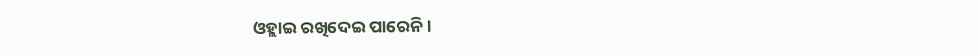ଓହ୍ଲାଇ ରଖିଦେଇ ପାରେନି।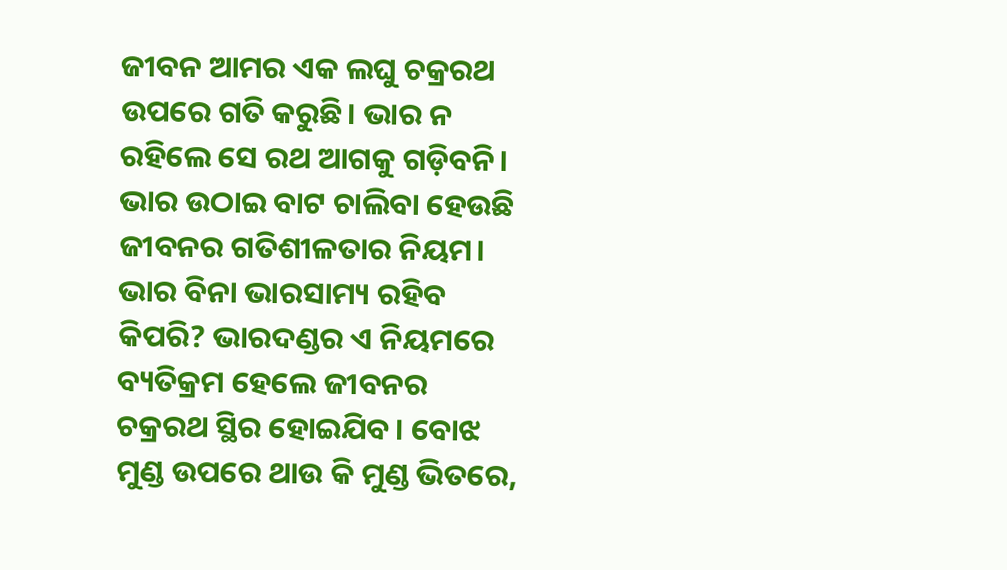ଜୀବନ ଆମର ଏକ ଲଘୁ ଚକ୍ରରଥ ଉପରେ ଗତି କରୁଛି। ଭାର ନ ରହିଲେ ସେ ରଥ ଆଗକୁ ଗଡ଼ିବନି। ଭାର ଉଠାଇ ବାଟ ଚାଲିବା ହେଉଛି ଜୀବନର ଗତିଶୀଳତାର ନିୟମ। ଭାର ବିନା ଭାରସାମ୍ୟ ରହିବ କିପରି? ଭାରଦଣ୍ଡର ଏ ନିୟମରେ ବ୍ୟତିକ୍ରମ ହେଲେ ଜୀବନର ଚକ୍ରରଥ ସ୍ଥିର ହୋଇଯିବ। ବୋଝ ମୁଣ୍ଡ ଉପରେ ଥାଉ କି ମୁଣ୍ଡ ଭିତରେ,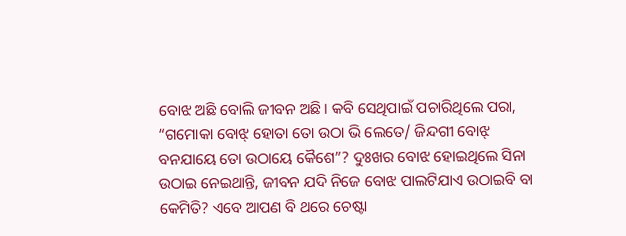ବୋଝ ଅଛି ବୋଲି ଜୀବନ ଅଛି। କବି ସେଥିପାଇଁ ପଚାରିଥିଲେ ପରା, “ଗମୋକା ବୋଝ୍ ହୋତା ତୋ ଉଠା ଭି ଲେତେ/ ଜିନ୍ଦଗୀ ବୋଝ୍ ବନଯାୟେ ତୋ ଉଠାୟେ କୈଶେ”? ଦୁଃଖର ବୋଝ ହୋଇଥିଲେ ସିନା ଉଠାଇ ନେଇଥାନ୍ତି, ଜୀବନ ଯଦି ନିଜେ ବୋଝ ପାଲଟିଯାଏ ଉଠାଇବି ବା କେମିତି? ଏବେ ଆପଣ ବି ଥରେ ଚେଷ୍ଟା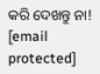କରି ଦେଖନ୍ତୁ ନା!
[email protected]